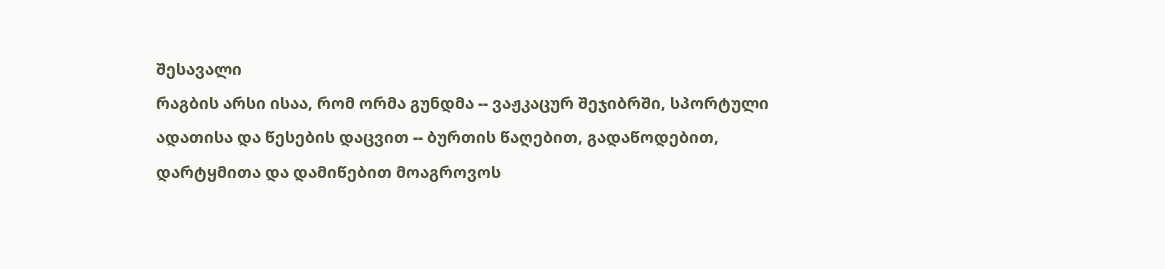შესავალი
რაგბის არსი ისაა, რომ ორმა გუნდმა -- ვაჟკაცურ შეჯიბრში, სპორტული ადათისა და წესების დაცვით -- ბურთის წაღებით, გადაწოდებით, დარტყმითა და დამიწებით მოაგროვოს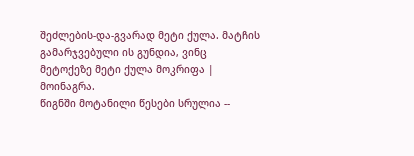შეძლების-და-გვარად მეტი ქულა. მატჩის გამარჯვებული ის გუნდია, ვინც მეტოქეზე მეტი ქულა მოკრიფა | მოინაგრა.
წიგნში მოტანილი წესები სრულია --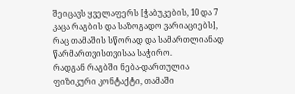შეიცავს ყველაფერს [ჭაბუკების, 10 და 7 კაცა რაგბის და საზოგადო ვარიაციებს], რაც თამაშის სწორად და სამართლიანად წარმართვისთვისაა საჭირო.
რადგან რაგბში ნება-დართულია ფიზიკური კონტაქტი, თამაში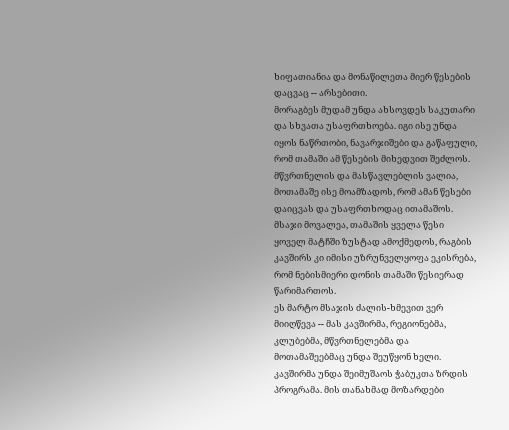ხიფათიანია და მონაწილეთა მიერ წესების დაცვაც -- არსებითი.
მორაგბეს მუდამ უნდა ახსოვდეს საკუთარი და სხვათა უსაფრთხოება. იგი ისე უნდა იყოს ნაწრთობი, ნავარჯიშები და გაწაფული, რომ თამაში ამ წესების მიხედვით შეძლოს.
მწვრთნელის და მასწავლებლის ვალია, მოთამაშე ისე მოამზადოს, რომ ამან წესები დაიცვას და უსაფრთხოდაც ითამაშოს.
მსაჯი მოვალეა, თამაშის ყველა წესი ყოველ მატჩში ზუსტად ამოქმედოს, რაგბის კავშირს კი იმისი უზრუნველყოფა ეკისრება, რომ ნებისმიერი დონის თამაში წესიერად წარიმართოს.
ეს მარტო მსაჯის ძალის-ხმევით ვერ მიიღწევა -- მას კავშირმა, რეგიონებმა, კლუბებმა, მწვრთნელებმა და მოთამაშეებმაც უნდა შეუწყონ ხელი. კავშირმა უნდა შეიმუშაოს ჭაბუკთა ზრდის პროგრამა. მის თანახმად მოზარდები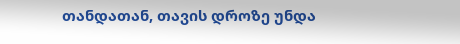თანდათან, თავის დროზე უნდა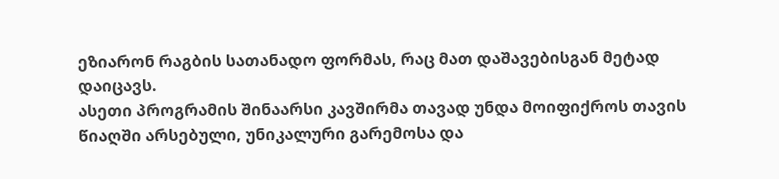ეზიარონ რაგბის სათანადო ფორმას, რაც მათ დაშავებისგან მეტად დაიცავს.
ასეთი პროგრამის შინაარსი კავშირმა თავად უნდა მოიფიქროს თავის წიაღში არსებული, უნიკალური გარემოსა და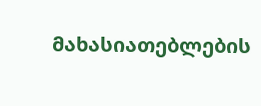მახასიათებლების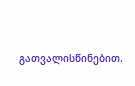გათვალისწინებით.